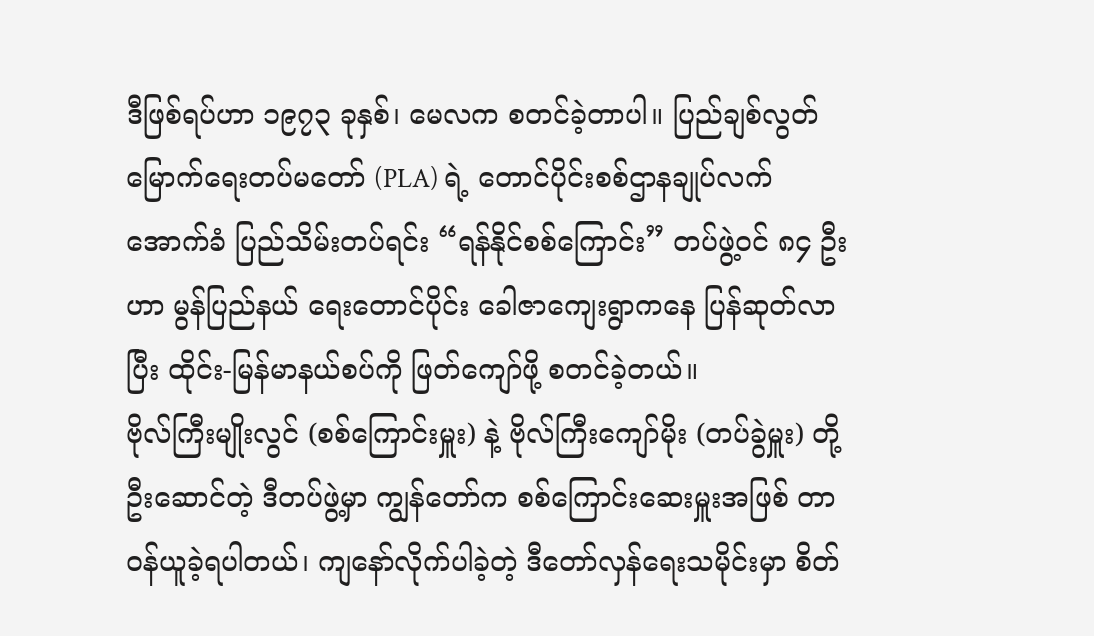ဒီဖြစ်ရပ်ဟာ ၁၉၇၃ ခုနှစ်၊ မေလက စတင်ခဲ့တာပါ။ ပြည်ချစ်လွတ်မြောက်ရေးတပ်မတော် (PLA) ရဲ့ တောင်ပိုင်းစစ်ဌာနချုပ်လက်အောက်ခံ ပြည်သိမ်းတပ်ရင်း “ရန်နိုင်စစ်ကြောင်း” တပ်ဖွဲ့ဝင် ၈၄ ဦးဟာ မွန်ပြည်နယ် ရေးတောင်ပိုင်း ခေါဇာကျေးရွာကနေ ပြန်ဆုတ်လာပြီး ထိုင်း-မြန်မာနယ်စပ်ကို ဖြတ်ကျော်ဖို့ စတင်ခဲ့တယ်။
ဗိုလ်ကြီးမျိုးလွင် (စစ်ကြောင်းမှူး) နဲ့ ဗိုလ်ကြီးကျော်မိုး (တပ်ခွဲမှူး) တို့ ဦးဆောင်တဲ့ ဒီတပ်ဖွဲ့မှာ ကျွန်တော်က စစ်ကြောင်းဆေးမှူးအဖြစ် တာဝန်ယူခဲ့ရပါတယ်၊ ကျနော်လိုက်ပါခဲ့တဲ့ ဒီတော်လှန်ရေးသမိုင်းမှာ စိတ်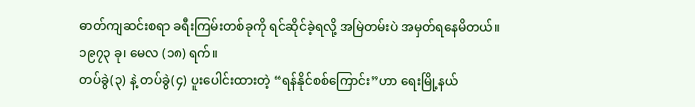ဓာတ်ကျဆင်းစရာ ခရီးကြမ်းတစ်ခုကို ရင်ဆိုင်ခဲ့ရလို့ အမြဲတမ်းပဲ အမှတ်ရနေမိတယ်။
၁၉၇၃ ခု၊ မေလ (၁၈) ရက်။
တပ်ခွဲ(၃) နဲ့ တပ်ခွဲ(၄) ပူးပေါင်းထားတဲ့ “ရန်နိုင်စစ်ကြောင်း”ဟာ ရေးမြို့နယ်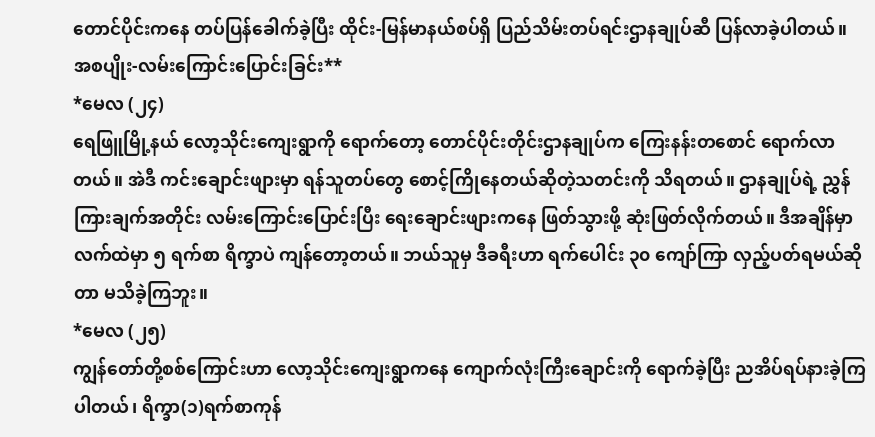တောင်ပိုင်းကနေ တပ်ပြန်ခေါက်ခဲ့ပြီး ထိုင်း-မြန်မာနယ်စပ်ရှိ ပြည်သိမ်းတပ်ရင်းဌာနချုပ်ဆီ ပြန်လာခဲ့ပါတယ်။
အစပျိုး-လမ်းကြောင်းပြောင်းခြင်း**
*မေလ (၂၄)
ရေဖြူမြို့နယ် လော့သိုင်းကျေးရွာကို ရောက်တော့ တောင်ပိုင်းတိုင်းဌာနချုပ်က ကြေးနန်းတစောင် ရောက်လာတယ်။ အဲဒီ ကင်းချောင်းဖျားမှာ ရန်သူတပ်တွေ စောင့်ကြိုနေတယ်ဆိုတဲ့သတင်းကို သိရတယ်။ ဌာနချုပ်ရဲ့ ညွှန်ကြားချက်အတိုင်း လမ်းကြောင်းပြောင်းပြီး ရေးချောင်းဖျားကနေ ဖြတ်သွားဖို့ ဆုံးဖြတ်လိုက်တယ်။ ဒီအချိန်မှာ လက်ထဲမှာ ၅ ရက်စာ ရိက္ခာပဲ ကျန်တော့တယ်။ ဘယ်သူမှ ဒီခရီးဟာ ရက်ပေါင်း ၃၀ ကျော်ကြာ လှည့်ပတ်ရမယ်ဆိုတာ မသိခဲ့ကြဘူး။
*မေလ (၂၅)
ကျွန်တော်တို့စစ်ကြောင်းဟာ လော့သိုင်းကျေးရွာကနေ ကျောက်လုံးကြီးချောင်းကို ရောက်ခဲ့ပြီး ညအိပ်ရပ်နားခဲ့ကြပါတယ်၊ ရိက္ခာ(၁)ရက်စာကုန်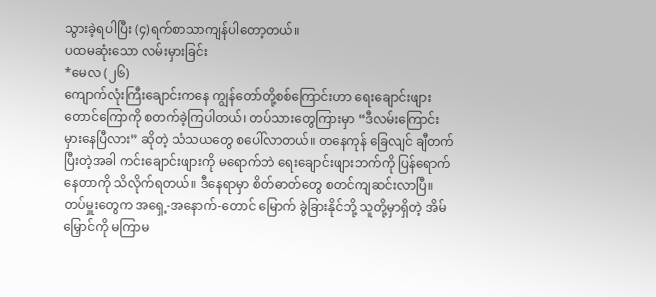သွားခဲ့ရပါပြီး (၄)ရက်စာသာကျန်ပါတော့တယ်။
ပထမဆုံးသော လမ်းမှားခြင်း
*မေလ (၂၆)
ကျောက်လုံးကြီးချောင်းကနေ ကျွန်တော်တို့စစ်ကြောင်းဟာ ရေးချောင်းဖျား တောင်ကြောကို စတက်ခဲ့ကြပါတယ်၊ တပ်သားတွေကြားမှာ “ဒီလမ်းကြောင်း မှားနေပြီလား” ဆိုတဲ့ သံသယတွေ စပေါ်လာတယ်။ တနေကုန် ခြေလျင် ချီတက်ပြီးတဲ့အခါ ကင်းချောင်းဖျားကို မရောက်ဘဲ ရေးချောင်းဖျားဘက်ကို ပြန်ရောက်နေတာကို သိလိုက်ရတယ်။ ဒီနေရာမှာ စိတ်ဓာတ်တွေ စတင်ကျဆင်းလာပြီ။
တပ်မှူးတွေက အရှေ့-အနောက်-တောင် မြောက် ခွဲခြားနိုင်ဘို့ သူတို့မှာရှိတဲ့ အိမ်မြှောင်ကို မကြာမ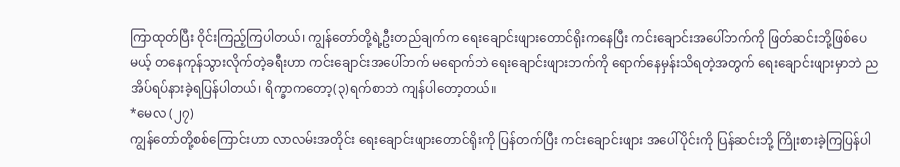ကြာထုတ်ပြီး ဝိုင်းကြည့်ကြပါတယ်၊ ကျွန်တော်တို့ရဲ့ဦးတည်ချက်က ရေးချောင်းဖျားတောင်ရိုးကနေပြီး ကင်းချောင်းအပေါ်ဘက်ကို ဖြတ်ဆင်းဘို့ဖြစ်ပေမယ့် တနေကုန်သွားလိုက်တဲ့ခရီးဟာ ကင်းချောင်းအပေါ်ဘက် မရောက်ဘဲ ရေးချောင်းဖျားဘက်ကို ရောက်နေမှန်းသိရတဲ့အတွက် ရေးချောင်းဖျားမှာဘဲ ညအိပ်ရပ်နားခဲ့ရပြန်ပါတယ်၊ ရိက္ခာကတော့(၃)ရက်စာဘဲ ကျန်ပါတော့တယ်။
*မေလ (၂၇)
ကျွန်တော်တို့စစ်ကြောင်းဟာ လာလမ်းအတိုင်း ရေးချောင်းဖျားတောင်ရိုးကို ပြန်တက်ပြီး ကင်းချောင်းဖျား အပေါ်ပိုင်းကို ပြန်ဆင်းဘို့ ကြိုးစားခဲ့ကြပြန်ပါ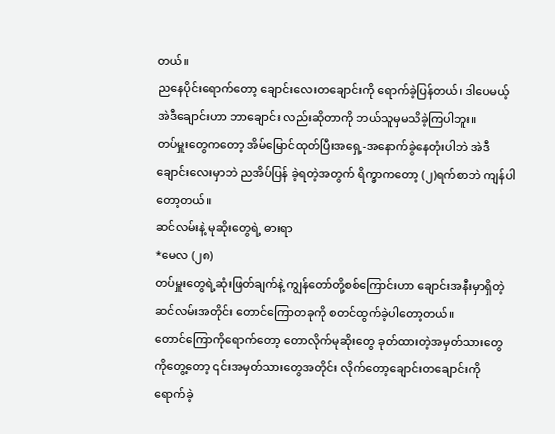တယ်။
ညနေပိုင်းရောက်တော့ ချောင်းလေးတချောင်းကို ရောက်ခဲ့ပြန်တယ်၊ ဒါပေမယ့် အဲဒီချောင်းဟာ ဘာချောင်း လည်းဆိုတာကို ဘယ်သူမှမသိခဲ့ကြပါဘူး။
တပ်မှူးတွေကတော့ အိမ်မြောင်ထုတ်ပြီးအရှေ့-အနောက်ခွဲနေတုံးပါဘဲ အဲဒီချောင်းလေးမှာဘဲ ညအိပ်ပြန် ခဲ့ရတဲ့အတွက် ရိက္ခာကတော့ (၂)ရက်စာဘဲ ကျန်ပါတော့တယ်။
ဆင်လမ်းနဲ့ မုဆိုးတွေရဲ့ ဓားရာ
*မေလ (၂၈)
တပ်မှူးတွေရဲ့ဆုံးဖြတ်ချက်နဲ့ ကျွန်တော်တို့စစ်ကြောင်းဟာ ချောင်းအနီးမှာရှိတဲ့ ဆင်လမ်းအတိုင်း တောင်ကြောတခုကို စတင်ထွက်ခဲ့ပါတော့တယ်။
တောင်ကြောကိုရောက်တော့ တောလိုက်မုဆိုးတွေ ခုတ်ထားတဲ့အမှတ်သားတွေကိုတွေ့တော့ ၎င်းအမှတ်သားတွေအတိုင်း လိုက်တော့ချောင်းတချောင်းကို ရောက်ခဲ့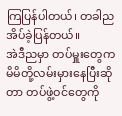ကြပြန်ပါတယ်၊ တခါညအိပ်ခဲ့ပြန်တယ်။
အဲဒီညမှာ တပ်မှူးတွေက မိမိတို့လမ်းမှားနေပြီးဆိုတာ တပ်ဖွဲ့ဝင်တွေကို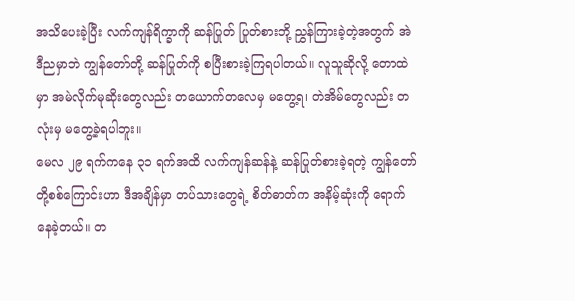အသိပေးခဲ့ပြီး လက်ကျန်ရိက္ခာကို ဆန်ပြုတ် ပြုတ်စားဘို့ ညွှန်ကြားခဲ့တဲ့အတွက် အဲဒီညမှာဘဲ ကျွန်တော်တို့ ဆန်ပြုတ်ကို စပြီးစားခဲ့ကြရပါတယ်။ လူသူဆိုလို့ တောထဲမှာ အမဲလိုက်မုဆိုးတွေလည်း တယောက်တလေမှ မတွေ့ရ၊ တဲအိမ်တွေလည်း တလုံးမှ မတွေ့ခဲ့ရပါဘူး။
မေလ ၂၉ ရက်ကနေ ၃၁ ရက်အထိ လက်ကျန်ဆန်နဲ့ ဆန်ပြုတ်စားခဲ့ရတဲ့ ကျွန်တော်တို့စစ်ကြောင်းဟာ ဒီအချိန်မှာ တပ်သားတွေရဲ့ စိတ်ဓာတ်က အနိမ့်ဆုံးကို ရောက်နေခဲ့တယ်။ တ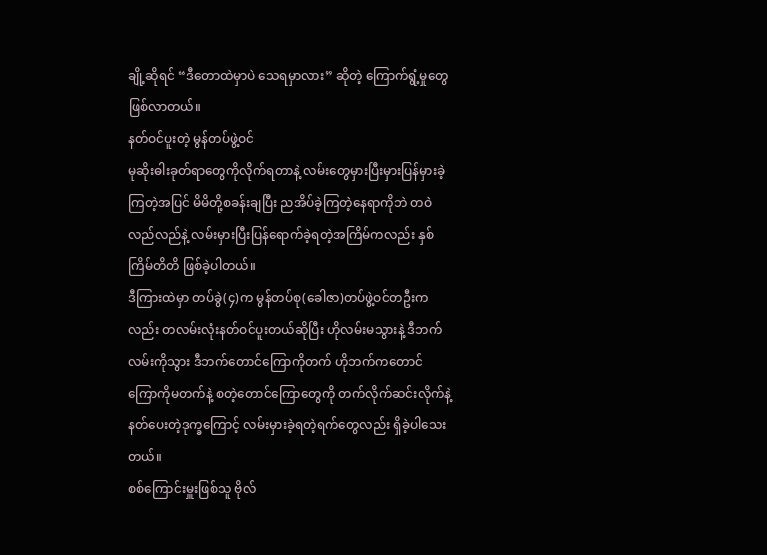ချို့ဆိုရင် “ဒီတောထဲမှာပဲ သေရမှာလား” ဆိုတဲ့ ကြောက်ရွံ့မှုတွေ ဖြစ်လာတယ်။
နတ်ဝင်ပူးတဲ့ မွန်တပ်ဖွဲ့ဝင်
မုဆိုးဓါးခုတ်ရာတွေကိုလိုက်ရတာနဲ့ လမ်းတွေမှားပြီးမှားပြန်မှားခဲ့ကြတဲ့အပြင် မိမိတို့စခန်းချပြီး ညအိပ်ခဲ့ကြတဲ့နေရာကိုဘဲ တဝဲလည်လည်နဲ့ လမ်းမှားပြီးပြန်ရောက်ခဲ့ရတဲ့အကြိမ်ကလည်း နှစ်ကြိမ်တိတိ ဖြစ်ခဲ့ပါတယ်။
ဒီကြားထဲမှာ တပ်ခွဲ(၄)က မွန်တပ်စု(ခေါဇာ)တပ်ဖွဲ့ဝင်တဦးကလည်း တလမ်းလုံးနတ်ဝင်ပူးတယ်ဆိုပြီး ဟိုလမ်းမသွားနဲ့ ဒီဘက်လမ်းကိုသွား ဒီဘက်တောင်ကြောကိုတက် ဟိုဘက်ကတောင်ကြောကိုမတက်နဲ့ စတဲ့တောင်ကြောတွေကို တက်လိုက်ဆင်းလိုက်နဲ့ နတ်ပေးတဲ့ဒုက္ခကြောင့် လမ်းမှားခဲ့ရတဲ့ရက်တွေလည်း ရှိခဲ့ပါသေးတယ်။
စစ်ကြောင်းမှူးဖြစ်သူ ဗိုလ်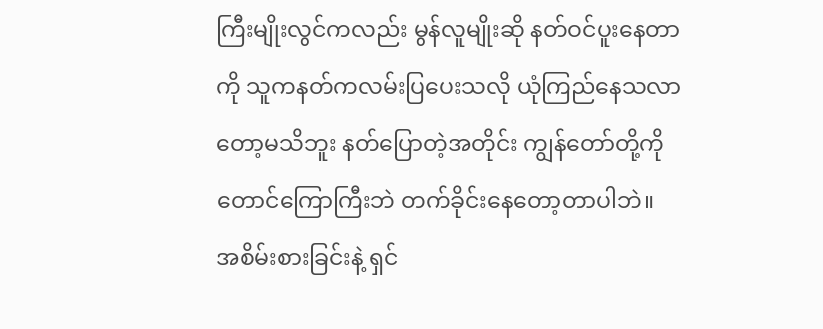ကြီးမျိုးလွင်ကလည်း မွန်လူမျိုးဆို နတ်ဝင်ပူးနေတာကို သူကနတ်ကလမ်းပြပေးသလို ယုံကြည်နေသလာတော့မသိဘူး နတ်ပြောတဲ့အတိုင်း ကျွန်တော်တို့ကို တောင်ကြောကြီးဘဲ တက်ခိုင်းနေတော့တာပါဘဲ။
အစိမ်းစားခြင်းနဲ့ ရှင်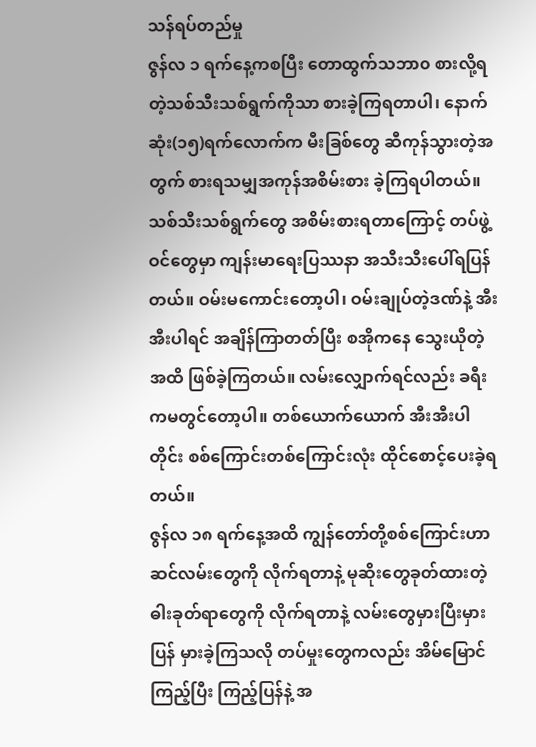သန်ရပ်တည်မှု
ဇွန်လ ၁ ရက်နေ့ကစပြီး တောထွက်သဘာ၀ စားလို့ရတဲ့သစ်သီးသစ်ရွက်ကိုသာ စားခဲ့ကြရတာပါ၊ နောက်ဆုံး(၁၅)ရက်လောက်က မီးခြစ်တွေ ဆီကုန်သွားတဲ့အတွက် စားရသမျှအကုန်အစိမ်းစား ခဲ့ကြရပါတယ်။
သစ်သီးသစ်ရွက်တွေ အစိမ်းစားရတာကြောင့် တပ်ဖွဲ့ဝင်တွေမှာ ကျန်းမာရေးပြဿနာ အသီးသီးပေါ်ရပြန်တယ်။ ဝမ်းမကောင်းတော့ပါ၊ ဝမ်းချုပ်တဲ့ဒဏ်နဲ့ အီးအီးပါရင် အချိန်ကြာတတ်ပြီး စအိုကနေ သွေးယိုတဲ့အထိ ဖြစ်ခဲ့ကြတယ်။ လမ်းလျှောက်ရင်လည်း ခရီးကမတွင်တော့ပါ။ တစ်ယောက်ယောက် အီးအီးပါတိုင်း စစ်ကြောင်းတစ်ကြောင်းလုံး ထိုင်စောင့်ပေးခဲ့ရတယ်။
ဇွန်လ ၁၈ ရက်နေ့အထိ ကျွန်တော်တို့စစ်ကြောင်းဟာ ဆင်လမ်းတွေကို လိုက်ရတာနဲ့ မုဆိုးတွေခုတ်ထားတဲ့ ဓါးခုတ်ရာတွေကို လိုက်ရတာနဲ့ လမ်းတွေမှားပြီးမှားပြန် မှားခဲ့ကြသလို တပ်မှုးတွေကလည်း အိမ်မြောင်ကြည့်ပြီး ကြည့်ပြန်နဲ့ အ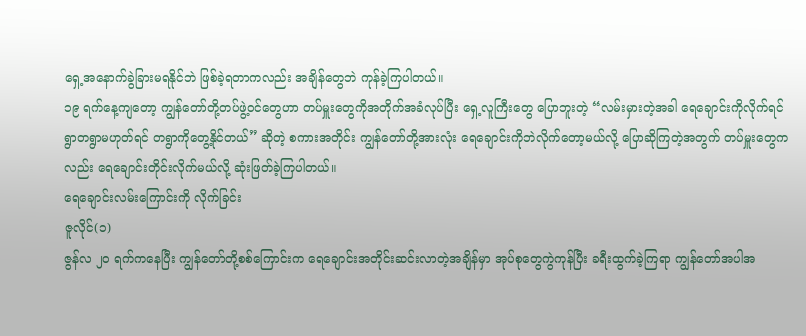ရှေ့အနောက်ခွဲခြားမရနိုင်ဘဲ ဖြစ်ခဲ့ရတာကလည်း အချိန်တွေဘဲ ကုန်ခဲ့ကြပါတယ်။
၁၉ ရက်နေ့ကျတော့ ကျွန်တော်တို့တပ်ဖွဲ့ဝင်တွေဟာ တပ်မှူးတွေကိုအတိုက်အခံလုပ်ပြီး ရှေ့လူကြီးတွေ ပြောဘူးတဲ့ “လမ်းမှားတဲ့အခါ ရေချောင်းကိုလိုက်ရင် ရွာတရွာမဟုတ်ရင် တရွာကိုတွေ့နိုင်တယ်” ဆိုတဲ့ စကားအတိုင်း ကျွန်တော်တို့အားလုံး ရေချောင်းကိုဘဲလိုက်တော့မယ်လို့ ပြောဆိုကြတဲ့အတွက် တပ်မှူးတွေကလည်း ရေချောင်းတိုင်းလိုက်မယ်လို့ ဆုံးဖြတ်ခဲ့ကြပါတယ်။
ရေချောင်းလမ်းကြောင်းကို လိုက်ခြင်း
ဇူလိုင်(၁)
ဇွန်လ ၂၀ ရက်ကနေပြီး ကျွန်တော်တို့စစ်ကြောင်းက ရေချောင်းအတိုင်းဆင်းလာတဲ့အချိန်မှာ အုပ်စုတွေကွဲကုန်ပြီး ခရီးထွက်ခဲ့ကြရာ ကျွန်တော်အပါအ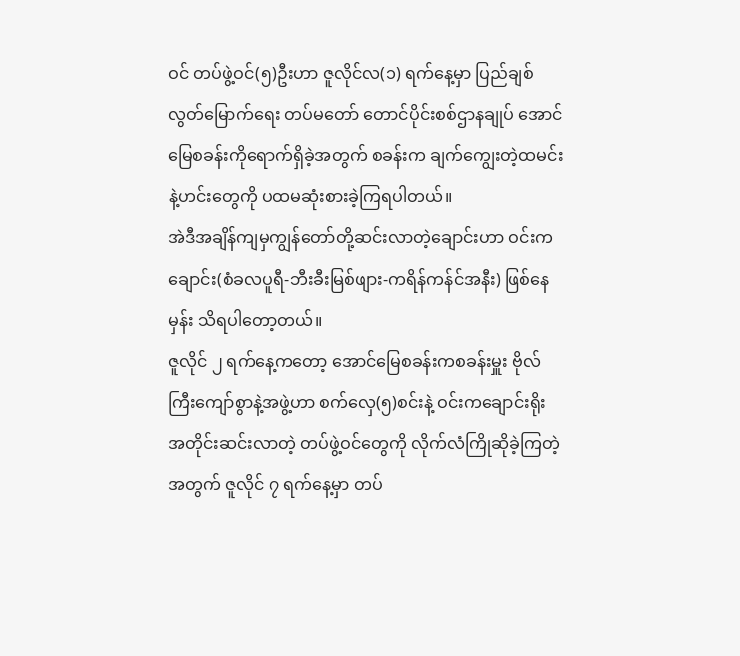ဝင် တပ်ဖွဲ့ဝင်(၅)ဦးဟာ ဇူလိုင်လ(၁) ရက်နေ့မှာ ပြည်ချစ်လွတ်မြောက်ရေး တပ်မတော် တောင်ပိုင်းစစ်ဌာနချုပ် အောင်မြေစခန်းကိုရောက်ရှိခဲ့အတွက် စခန်းက ချက်ကျွေးတဲ့ထမင်းနဲ့ဟင်းတွေကို ပထမဆုံးစားခဲ့ကြရပါတယ်။
အဲဒီအချိန်ကျမှကျွန်တော်တို့ဆင်းလာတဲ့ချောင်းဟာ ဝင်းကချောင်း(စံခလပူရီ-ဘီးခီးမြစ်ဖျား-ကရိန်ကန်င်အနီး) ဖြစ်နေမှန်း သိရပါတော့တယ်။
ဇူလိုင် ၂ ရက်နေ့ကတော့ အောင်မြေစခန်းကစခန်းမှူး ဗိုလ်ကြီးကျော်စွာနဲ့အဖွဲ့ဟာ စက်လှေ(၅)စင်းနဲ့ ဝင်းကချောင်းရိုး အတိုင်းဆင်းလာတဲ့ တပ်ဖွဲ့ဝင်တွေကို လိုက်လံကြိုဆိုခဲ့ကြတဲ့အတွက် ဇူလိုင် ၇ ရက်နေ့မှာ တပ်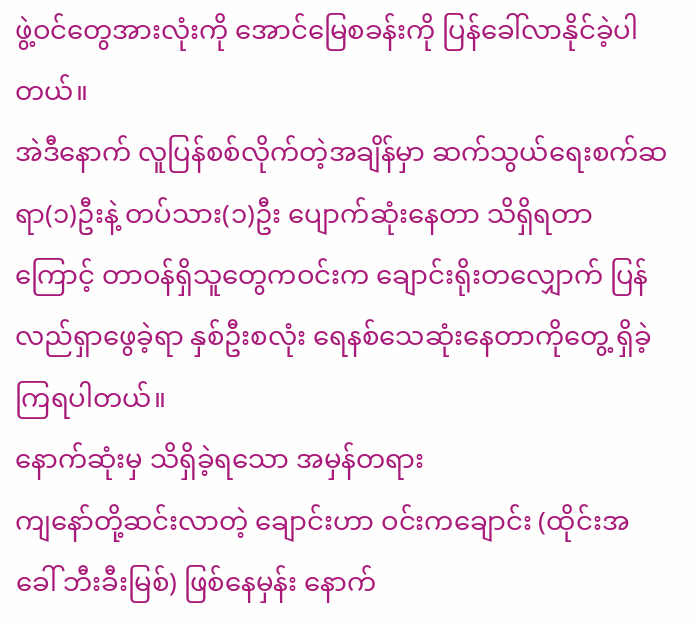ဖွဲ့ဝင်တွေအားလုံးကို အောင်မြေစခန်းကို ပြန်ခေါ်လာနိုင်ခဲ့ပါတယ်။
အဲဒီနောက် လူပြန်စစ်လိုက်တဲ့အချိန်မှာ ဆက်သွယ်ရေးစက်ဆရာ(၁)ဦးနဲ့ တပ်သား(၁)ဦး ပျောက်ဆုံးနေတာ သိရှိရတာကြောင့် တာဝန်ရှိသူတွေကဝင်းက ချောင်းရိုးတလျှောက် ပြန်လည်ရှာဖွေခဲ့ရာ နှစ်ဦးစလုံး ရေနစ်သေဆုံးနေတာကိုတွေ့ ရှိခဲ့ကြရပါတယ်။
နောက်ဆုံးမှ သိရှိခဲ့ရသော အမှန်တရား
ကျနော်တို့ဆင်းလာတဲ့ ချောင်းဟာ ဝင်းကချောင်း (ထိုင်းအခေါ် ဘီးခီးမြစ်) ဖြစ်နေမှန်း နောက်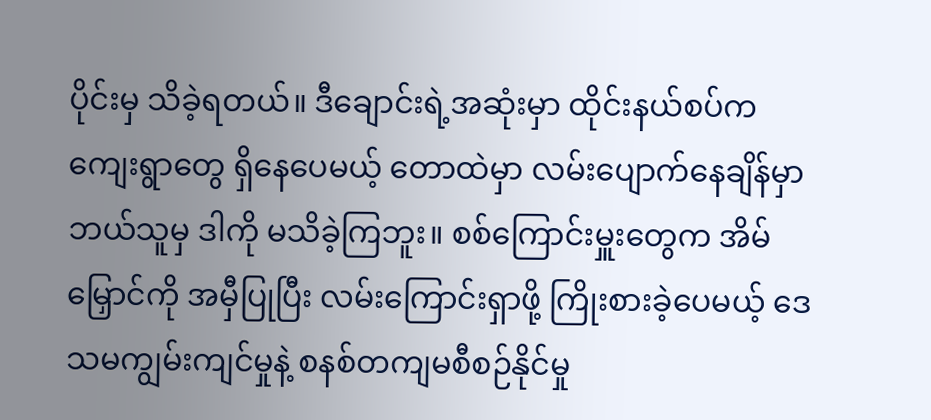ပိုင်းမှ သိခဲ့ရတယ်။ ဒီချောင်းရဲ့အဆုံးမှာ ထိုင်းနယ်စပ်က ကျေးရွာတွေ ရှိနေပေမယ့် တောထဲမှာ လမ်းပျောက်နေချိန်မှာ ဘယ်သူမှ ဒါကို မသိခဲ့ကြဘူး။ စစ်ကြောင်းမှူးတွေက အိမ်မြှောင်ကို အမှီပြုပြီး လမ်းကြောင်းရှာဖို့ ကြိုးစားခဲ့ပေမယ့် ဒေသမကျွမ်းကျင်မှုနဲ့ စနစ်တကျမစီစဉ်နိုင်မှု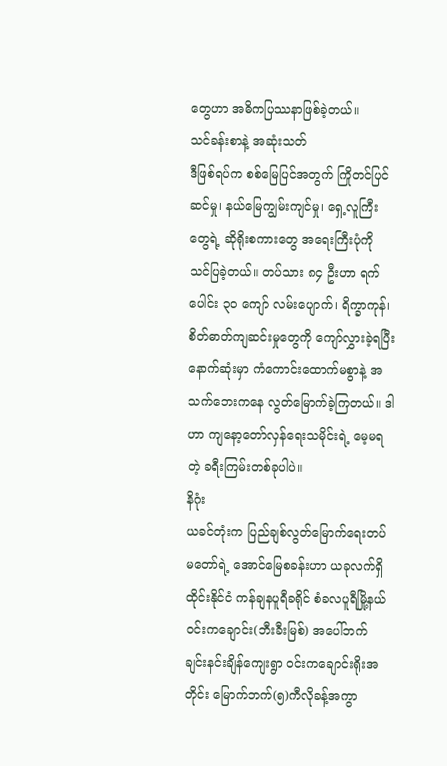တွေဟာ အဓိကပြဿနာဖြစ်ခဲ့တယ်။
သင်ခန်းစာနဲ့ အဆုံးသတ်
ဒီဖြစ်ရပ်က စစ်မြေပြင်အတွက် ကြိုတင်ပြင်ဆင်မှု၊ နယ်မြေကျွမ်းကျင်မှု၊ ရှေ့လူကြီးတွေရဲ့ ဆိုရိုးစကားတွေ အရေးကြီးပုံကို သင်ပြခဲ့တယ်။ တပ်သား ၈၄ ဦးဟာ ရက်ပေါင်း ၃၀ ကျော် လမ်းပျောက်၊ ရိက္ခာကုန်၊ စိတ်ဓာတ်ကျဆင်းမှုတွေကို ကျော်လွှားခဲ့ရပြီး နောက်ဆုံးမှာ ကံကောင်းထောက်မစွာနဲ့ အသက်ဘေးကနေ လွတ်မြောက်ခဲ့ကြတယ်။ ဒါဟာ ကျနော့တော်လှန်ရေးသမိုင်းရဲ့ မေ့မရတဲ့ ခရီးကြမ်းတစ်ခုပါပဲ။
နိဂုံး
ယခင်တုံးက ပြည်ချစ်လွတ်မြောက်ရေးတပ်မတော်ရဲ့ အောင်မြေစခန်းဟာ ယခုလက်ရှိ ထိုင်းနိုင်ငံ ကန်ချနပူရီခရိုင် စံခလပူရီမြို့နယ် ဝင်းကချောင်း(ဘီးခီးမြစ်) အပေါ်ဘက် ချင်းနင်းချိန်ကျေးရွာ ဝင်းကချောင်းရိုးအတိုင်း မြောက်ဘက်(၅)ကီလိုခန့်အကွာ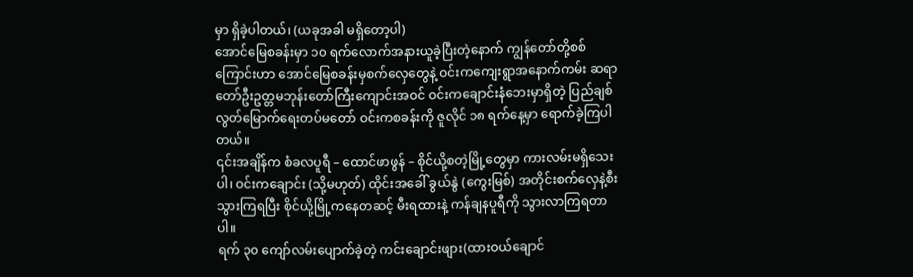မှာ ရှိခဲ့ပါတယ်၊ (ယခုအခါ မရှိတော့ပါ)
အောင်မြေစခန်းမှာ ၁၀ ရက်လောက်အနားယူခဲ့ပြီးတဲ့နောက် ကျွန်တော်တို့စစ်ကြောင်းဟာ အောင်မြေစခန်းမှစက်လှေတွေနဲ့ ဝင်းကကျေးရွာအနောက်ကမ်း ဆရာတော်ဦးဥတ္တမဘုန်းတော်ကြီးကျောင်းအဝင် ဝင်းကချောင်းနံဘေးမှာရှိတဲ့ ပြည်ချစ်လွတ်မြောက်ရေးတပ်မတော် ဝင်းကစခန်းကို ဇူလိုင် ၁၈ ရက်နေ့မှာ ရောက်ခဲ့ကြပါတယ်။
၎င်းအချိန်က စံခလပူရီ – ထောင်ဖာဖွန် – စိုင်ယို့စတဲ့မြို့တွေမှာ ကားလမ်းမရှိသေးပါ၊ ဝင်းကချောင်း (သို့မဟုတ်) ထိုင်းအခေါ် ခွယ်နွဲ (ကွေးမြစ်) အတိုင်းစက်လှေနဲ့စီးသွားကြရပြီး စိုင်ယို့မြို့ကနေတဆင့် မီးရထားနဲ့ ကန်ချနပူရီကို သွားလာကြရတာပါ။
ရက် ၃၀ ကျော်လမ်းပျောက်ခဲ့တဲ့ ကင်းချောင်းဖျား(ထားဝယ်ချောင်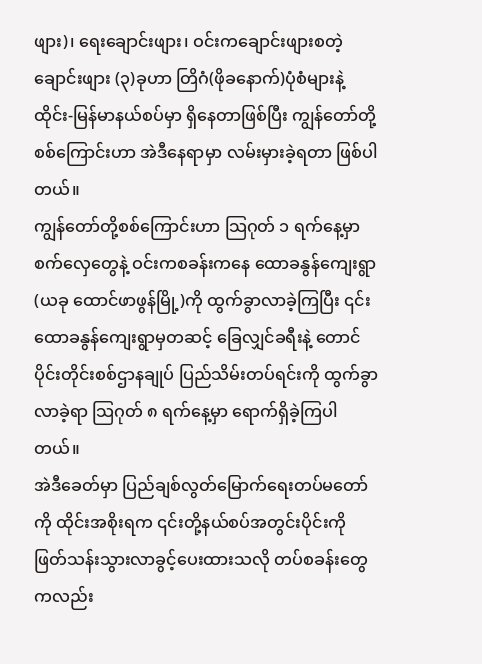ဖျား)၊ ရေးချောင်းဖျား၊ ဝင်းကချောင်းဖျားစတဲ့ချောင်းဖျား (၃)ခုဟာ တြိဂံ(ဖိုခနောက်)ပုံစံများနဲ့ ထိုင်း-မြန်မာနယ်စပ်မှာ ရှိနေတာဖြစ်ပြီး ကျွန်တော်တို့စစ်ကြောင်းဟာ အဲဒီနေရာမှာ လမ်းမှားခဲ့ရတာ ဖြစ်ပါတယ်။
ကျွန်တော်တို့စစ်ကြောင်းဟာ သြဂုတ် ၁ ရက်နေ့မှာ စက်လှေတွေနဲ့ ဝင်းကစခန်းကနေ ထောခနွန်ကျေးရွာ(ယခု ထောင်ဖာဖွန်မြို့)ကို ထွက်ခွာလာခဲ့ကြပြီး ၎င်းထောခနွန်ကျေးရွာမှတဆင့် ခြေလျှင်ခရီးနဲ့ တောင်ပိုင်းတိုင်းစစ်ဌာနချုပ် ပြည်သိမ်းတပ်ရင်းကို ထွက်ခွာလာခဲ့ရာ သြဂုတ် ၈ ရက်နေ့မှာ ရောက်ရှိခဲ့ကြပါတယ်။
အဲဒီခေတ်မှာ ပြည်ချစ်လွတ်မြောက်ရေးတပ်မတော်ကို ထိုင်းအစိုးရက ၎င်းတို့နယ်စပ်အတွင်းပိုင်းကို ဖြတ်သန်းသွားလာခွင့်ပေးထားသလို တပ်စခန်းတွေကလည်း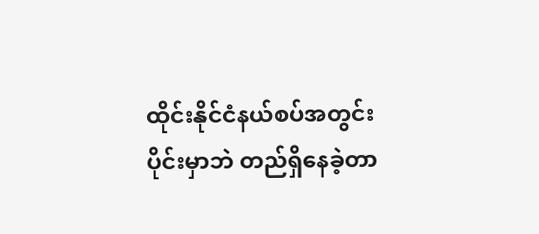ထိုင်းနိုင်ငံနယ်စပ်အတွင်းပိုင်းမှာဘဲ တည်ရှိနေခဲ့တာ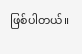ဖြစ်ပါတယ်။